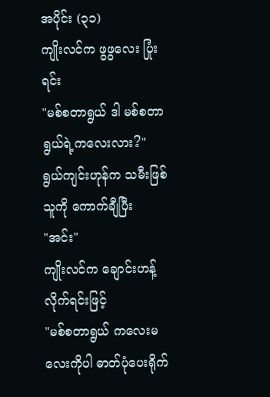အပိုင်း (၃၁)
ကျိုးလင်က ဖွဖွလေး ပြုံးရင်း
"မစ်စတာရွယ် ဒါ မစ်စတာရွယ်ရဲ့ကလေးလား?"
ရွယ်ကျင်းဟုန်က သမီးဖြစ်သူကို ကောက်ချီပြီး
"အင်း"
ကျိုးလင်က ချောင်းဟန့်လိုက်ရင်းဖြင့်
"မစ်စတာရွယ် ကလေးမလေးကိုပါ ဓာတ်ပုံပေးရိုက်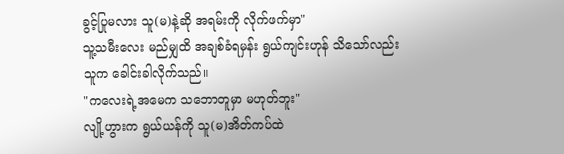ခွင့်ပြုမလား သူ(မ)နဲ့ဆို အရမ်းကို လိုက်ဖက်မှာ"
သူ့သမီးလေး မည်မျှထိ အချစ်ခံရမှန်း ရွယ်ကျင်းဟုန် သိသော်လည်း သူက ခေါင်းခါလိုက်သည်။
"ကလေးရဲ့အမေက သဘောတူမှာ မဟုတ်ဘူး"
လျို့ဟွားက ရွယ်ယန်ကို သူ(မ)အိတ်ကပ်ထဲ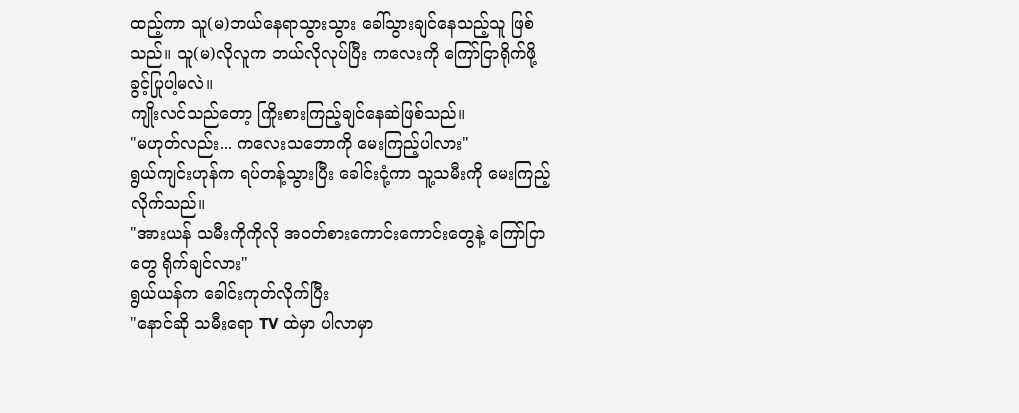ထည့်ကာ သူ(မ)ဘယ်နေရာသွားသွား ခေါ်သွားချင်နေသည့်သူ ဖြစ်သည်။ သူ(မ)လိုလူက ဘယ်လိုလုပ်ပြီး ကလေးကို ကြော်ငြာရိုက်ဖို့ ခွင့်ပြုပါ့မလဲ။
ကျိုးလင်သည်တော့ ကြိုးစားကြည့်ချင်နေဆဲဖြစ်သည်။
"မဟုတ်လည်း... ကလေးသဘောကို မေးကြည့်ပါလား"
ရွယ်ကျင်းဟုန်က ရပ်တန့်သွားပြီး ခေါင်းငုံ့ကာ သူ့သမီးကို မေးကြည့်လိုက်သည်။
"အားယန် သမီးကိုကိုလို အဝတ်စားကောင်းကောင်းတွေနဲ့ ကြော်ငြာတွေ ရိုက်ချင်လား"
ရွယ်ယန်က ခေါင်းကုတ်လိုက်ပြီး
"နောင်ဆို သမီးရော TV ထဲမှာ ပါလာမှာ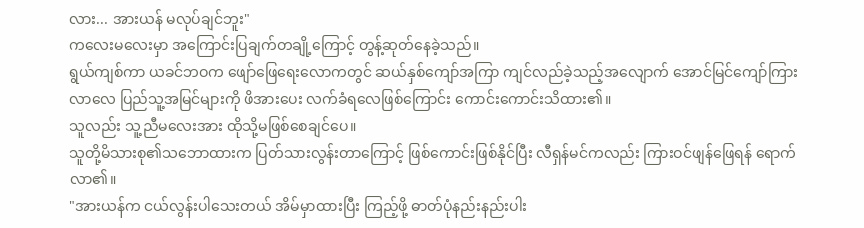လား... အားယန် မလုပ်ချင်ဘူး"
ကလေးမလေးမှာ အကြောင်းပြချက်တချို့ကြောင့် တွန့်ဆုတ်နေခဲ့သည်။
ရွယ်ကျစ်ကာ ယခင်ဘဝက ဖျော်ဖြေရေးလောကတွင် ဆယ်နှစ်ကျော်အကြာ ကျင်လည်ခဲ့သည့်အလျောက် အောင်မြင်ကျော်ကြားလာလေ ပြည်သူ့အမြင်များကို ဖိအားပေး လက်ခံရလေဖြစ်ကြောင်း ကောင်းကောင်းသိထား၏။
သူလည်း သူ့ညီမလေးအား ထိုသို့မဖြစ်စေချင်ပေ။
သူတို့မိသားစု၏သဘောထားက ပြတ်သားလွန်းတာကြောင့် ဖြစ်ကောင်းဖြစ်နိုင်ပြီး လီရှန်မင်ကလည်း ကြားဝင်ဖျန်ဖြေရန် ရောက်လာ၏။
"အားယန်က ငယ်လွန်းပါသေးတယ် အိမ်မှာထားပြီး ကြည့်ဖို့ ဓာတ်ပုံနည်းနည်းပါး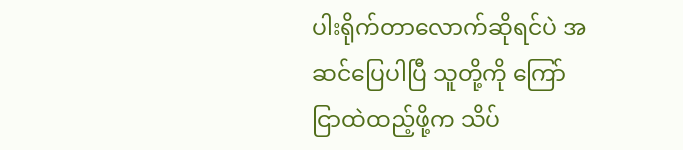ပါးရိုက်တာလောက်ဆိုရင်ပဲ အဆင်ပြေပါပြီ သူတို့ကို ကြော်ငြာထဲထည့်ဖို့က သိပ်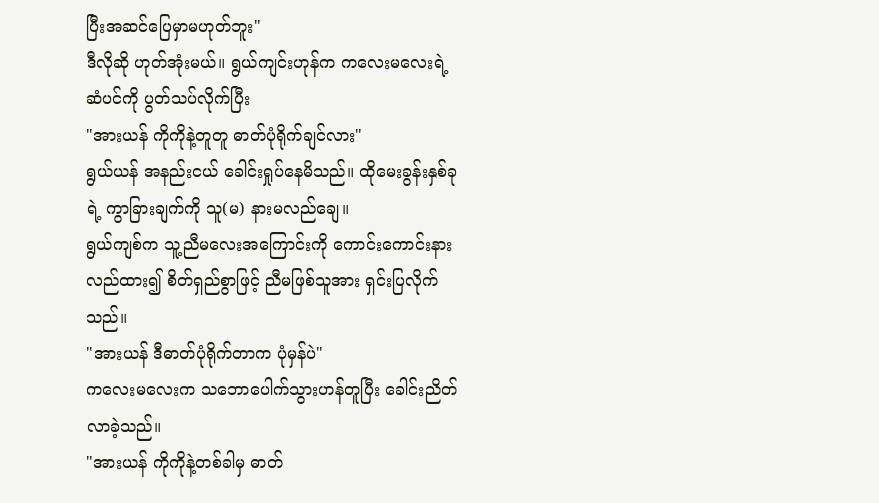ပြီးအဆင်ပြေမှာမဟုတ်ဘူး"
ဒီလိုဆို ဟုတ်အုံးမယ်။ ရွယ်ကျင်းဟုန်က ကလေးမလေးရဲ့ဆံပင်ကို ပွတ်သပ်လိုက်ပြီး
"အားယန် ကိုကိုနဲ့တူတူ ဓာတ်ပုံရိုက်ချင်လား"
ရွယ်ယန် အနည်းငယ် ခေါင်းရှုပ်နေမိသည်။ ထိုမေးခွန်းနှစ်ခုရဲ့ ကွာခြားချက်ကို သူ(မ) နားမလည်ချေ။
ရွယ်ကျစ်က သူ့ညီမလေးအကြောင်းကို ကောင်းကောင်းနားလည်ထား၍ စိတ်ရှည်စွာဖြင့် ညီမဖြစ်သူအား ရှင်းပြလိုက်သည်။
"အားယန် ဒီဓာတ်ပုံရိုက်တာက ပုံမှန်ပဲ"
ကလေးမလေးက သဘောပေါက်သွားဟန်တူပြီး ခေါင်းညိတ်လာခဲ့သည်။
"အားယန် ကိုကိုနဲ့တစ်ခါမှ ဓာတ်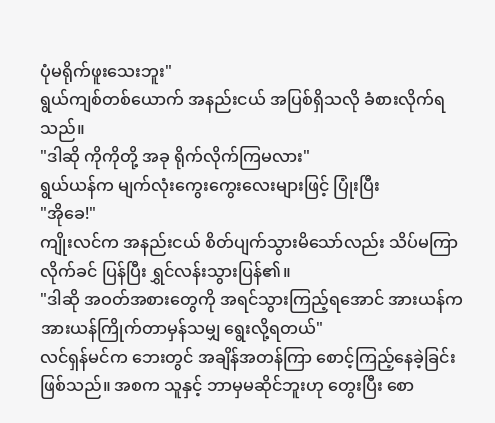ပုံမရိုက်ဖူးသေးဘူး"
ရွယ်ကျစ်တစ်ယောက် အနည်းငယ် အပြစ်ရှိသလို ခံစားလိုက်ရသည်။
"ဒါဆို ကိုကိုတို့ အခု ရိုက်လိုက်ကြမလား"
ရွယ်ယန်က မျက်လုံးကွေးကွေးလေးများဖြင့် ပြုံးပြီး
"အိုခေ!"
ကျိုးလင်က အနည်းငယ် စိတ်ပျက်သွားမိသော်လည်း သိပ်မကြာလိုက်ခင် ပြန်ပြီး ရွှင်လန်းသွားပြန်၏။
"ဒါဆို အဝတ်အစားတွေကို အရင်သွားကြည့်ရအောင် အားယန်က အားယန်ကြိုက်တာမှန်သမျှ ရွေးလို့ရတယ်"
လင်ရှန်မင်က ဘေးတွင် အချိန်အတန်ကြာ စောင့်ကြည့်နေခဲ့ခြင်းဖြစ်သည်။ အစက သူနှင့် ဘာမှမဆိုင်ဘူးဟု တွေးပြီး စော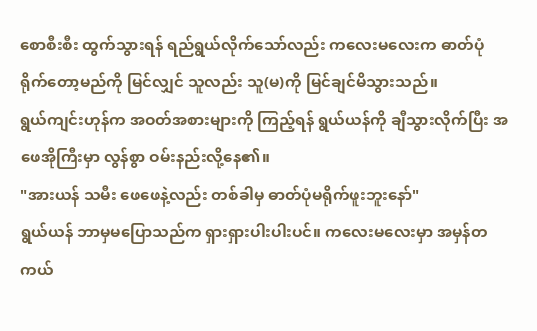စောစီးစီး ထွက်သွားရန် ရည်ရွယ်လိုက်သော်လည်း ကလေးမလေးက ဓာတ်ပုံရိုက်တော့မည်ကို မြင်လျှင် သူလည်း သူ(မ)ကို မြင်ချင်မိသွားသည်။
ရွယ်ကျင်းဟုန်က အဝတ်အစားများကို ကြည့်ရန် ရွယ်ယန်ကို ချီသွားလိုက်ပြီး အဖေအိုကြီးမှာ လွန်စွာ ဝမ်းနည်းလို့နေ၏။
"အားယန် သမီး ဖေဖေနဲ့လည်း တစ်ခါမှ ဓာတ်ပုံမရိုက်ဖူးဘူးနော်"
ရွယ်ယန် ဘာမှမပြောသည်က ရှားရှားပါးပါးပင်။ ကလေးမလေးမှာ အမှန်တကယ်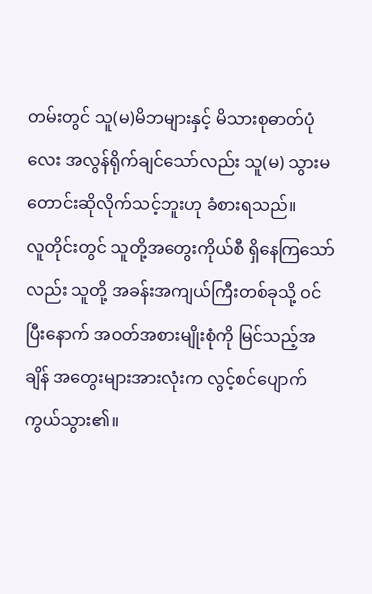တမ်းတွင် သူ(မ)မိဘများနှင့် မိသားစုဓာတ်ပုံလေး အလွန်ရိုက်ချင်သော်လည်း သူ(မ) သွားမတောင်းဆိုလိုက်သင့်ဘူးဟု ခံစားရသည်။
လူတိုင်းတွင် သူတို့အတွေးကိုယ်စီ ရှိနေကြသော်လည်း သူတို့ အခန်းအကျယ်ကြီးတစ်ခုသို့ ဝင်ပြီးနောက် အဝတ်အစားမျိုးစုံကို မြင်သည့်အချိန် အတွေးများအားလုံးက လွင့်စင်ပျောက်ကွယ်သွား၏။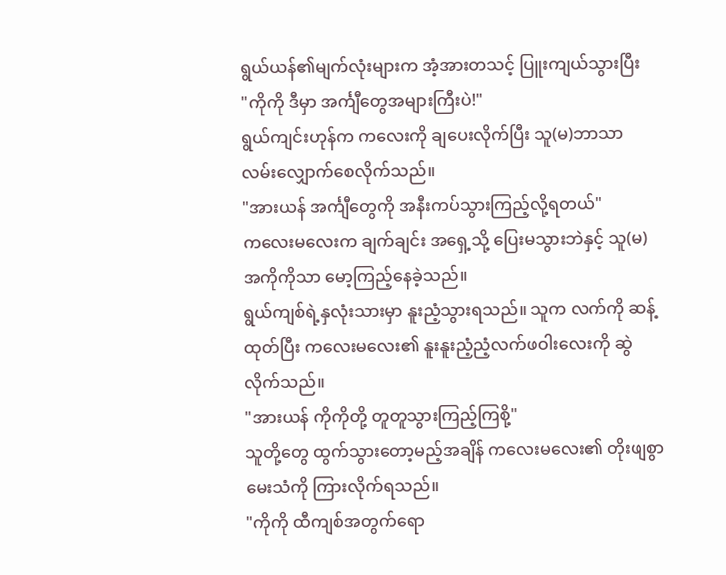ရွယ်ယန်၏မျက်လုံးများက အံ့အားတသင့် ပြူးကျယ်သွားပြီး
"ကိုကို ဒီမှာ အင်္ကျီတွေအများကြီးပဲ!"
ရွယ်ကျင်းဟုန်က ကလေးကို ချပေးလိုက်ပြီး သူ(မ)ဘာသာ လမ်းလျှောက်စေလိုက်သည်။
"အားယန် အင်္ကျီတွေကို အနီးကပ်သွားကြည့်လို့ရတယ်"
ကလေးမလေးက ချက်ချင်း အရှေ့သို့ ပြေးမသွားဘဲနှင့် သူ(မ)အကိုကိုသာ မော့ကြည့်နေခဲ့သည်။
ရွယ်ကျစ်ရဲ့နှလုံးသားမှာ နူးညံ့သွားရသည်။ သူက လက်ကို ဆန့်ထုတ်ပြီး ကလေးမလေး၏ နူးနူးညံ့ညံ့လက်ဖဝါးလေးကို ဆွဲလိုက်သည်။
"အားယန် ကိုကိုတို့ တူတူသွားကြည့်ကြစို့"
သူတို့တွေ ထွက်သွားတော့မည့်အချိန် ကလေးမလေး၏ တိုးဖျစွာ မေးသံကို ကြားလိုက်ရသည်။
"ကိုကို ထီကျစ်အတွက်ရော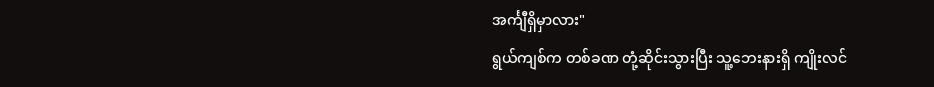အင်္ကျီရှိမှာလား"
ရွယ်ကျစ်က တစ်ခဏ တုံ့ဆိုင်းသွားပြီး သူ့ဘေးနားရှိ ကျိုးလင်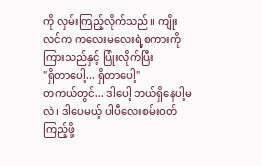ကို လှမ်းကြည့်လိုက်သည်။ ကျိုးလင်က ကလေးမလေးရဲ့စကားကို ကြားသည်နှင့် ပြုံးလိုက်ပြီး
"ရှိတာပေါ့... ရှိတာပေါ့"
တကယ်တွင်... ဒါပေါ့ ဘယ်ရှိနေပါ့မလဲ၊ ဒါပေမယ့် ပါပီလေးစမ်းဝတ်ကြည့်ဖို့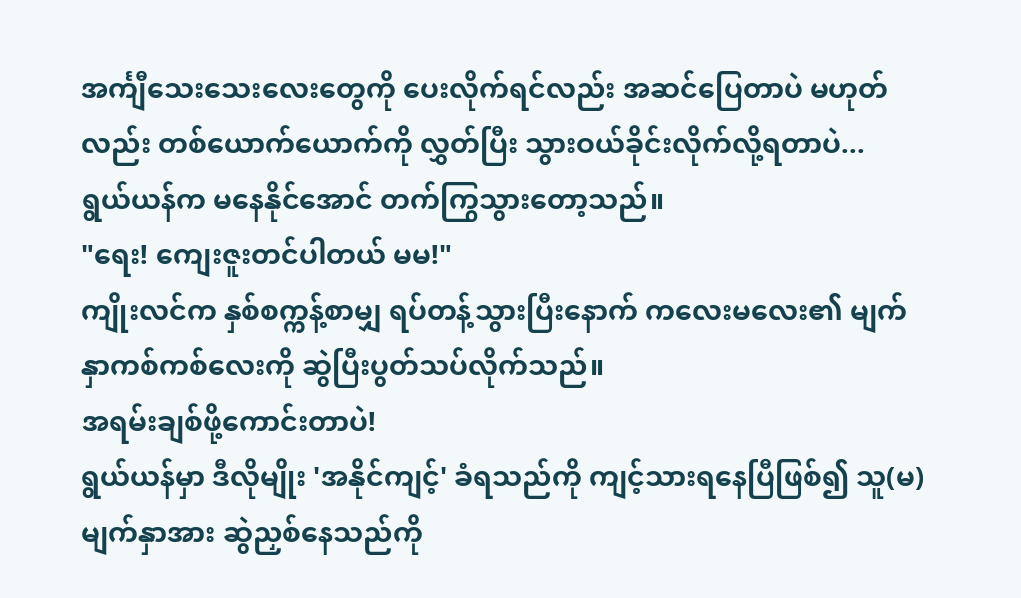အင်္ကျီသေးသေးလေးတွေကို ပေးလိုက်ရင်လည်း အဆင်ပြေတာပဲ မဟုတ်လည်း တစ်ယောက်ယောက်ကို လွှတ်ပြီး သွားဝယ်ခိုင်းလိုက်လို့ရတာပဲ...
ရွယ်ယန်က မနေနိုင်အောင် တက်ကြွသွားတော့သည်။
"ရေး! ကျေးဇူးတင်ပါတယ် မမ!"
ကျိုးလင်က နှစ်စက္ကန့်စာမျှ ရပ်တန့်သွားပြီးနောက် ကလေးမလေး၏ မျက်နှာကစ်ကစ်လေးကို ဆွဲပြီးပွတ်သပ်လိုက်သည်။
အရမ်းချစ်ဖို့ကောင်းတာပဲ!
ရွယ်ယန်မှာ ဒီလိုမျိုး 'အနိုင်ကျင့်' ခံရသည်ကို ကျင့်သားရနေပြီဖြစ်၍ သူ(မ)မျက်နှာအား ဆွဲညှစ်နေသည်ကို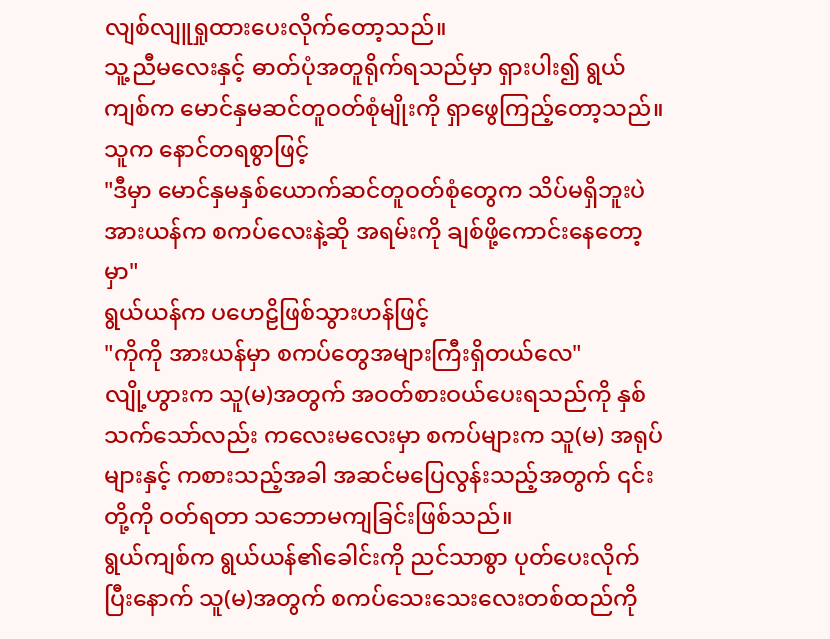လျစ်လျူရှုထားပေးလိုက်တော့သည်။
သူ့ညီမလေးနှင့် ဓာတ်ပုံအတူရိုက်ရသည်မှာ ရှားပါး၍ ရွယ်ကျစ်က မောင်နှမဆင်တူဝတ်စုံမျိုးကို ရှာဖွေကြည့်တော့သည်။
သူက နောင်တရစွာဖြင့်
"ဒီမှာ မောင်နှမနှစ်ယောက်ဆင်တူဝတ်စုံတွေက သိပ်မရှိဘူးပဲ အားယန်က စကပ်လေးနဲ့ဆို အရမ်းကို ချစ်ဖို့ကောင်းနေတော့မှာ"
ရွယ်ယန်က ပဟေဠိဖြစ်သွားဟန်ဖြင့်
"ကိုကို အားယန်မှာ စကပ်တွေအများကြီးရှိတယ်လေ"
လျို့ဟွားက သူ(မ)အတွက် အဝတ်စားဝယ်ပေးရသည်ကို နှစ်သက်သော်လည်း ကလေးမလေးမှာ စကပ်များက သူ(မ) အရုပ်များနှင့် ကစားသည့်အခါ အဆင်မပြေလွန်းသည့်အတွက် ၎င်းတို့ကို ဝတ်ရတာ သဘောမကျခြင်းဖြစ်သည်။
ရွယ်ကျစ်က ရွယ်ယန်၏ခေါင်းကို ညင်သာစွာ ပုတ်ပေးလိုက်ပြီးနောက် သူ(မ)အတွက် စကပ်သေးသေးလေးတစ်ထည်ကို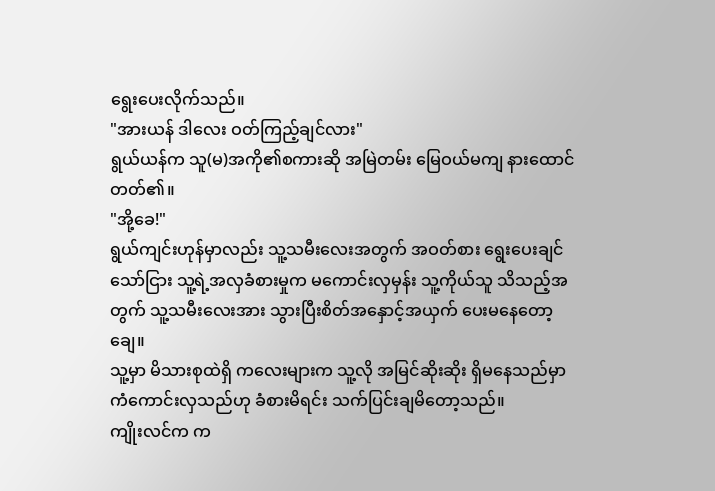ရွေးပေးလိုက်သည်။
"အားယန် ဒါလေး ဝတ်ကြည့်ချင်လား"
ရွယ်ယန်က သူ(မ)အကို၏စကားဆို အမြဲတမ်း မြေဝယ်မကျ နားထောင်တတ်၏။
"အို့ခေ!"
ရွယ်ကျင်းဟုန်မှာလည်း သူ့သမီးလေးအတွက် အဝတ်စား ရွေးပေးချင်သော်ငြား သူ့ရဲ့အလှခံစားမှုက မကောင်းလှမှန်း သူ့ကိုယ်သူ သိသည့်အတွက် သူ့သမီးလေးအား သွားပြီးစိတ်အနှောင့်အယှက် ပေးမနေတော့ချေ။
သူ့မှာ မိသားစုထဲရှိ ကလေးများက သူ့လို အမြင်ဆိုးဆိုး ရှိမနေသည်မှာ ကံကောင်းလှသည်ဟု ခံစားမိရင်း သက်ပြင်းချမိတော့သည်။
ကျိုးလင်က က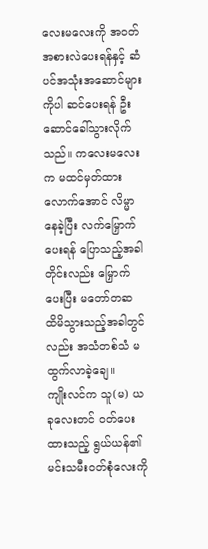လေးမလေးကို အဝတ်အစားလဲပေးရန်နှင့် ဆံပင်အသုံးအဆောင်များကိုပါ ဆင်ပေးရန် ဦးဆောင်ခေါ်သွားလိုက်သည်။ ကလေးမလေးက မထင်မှတ်ထားလောက်အောင် လိမ္မာနေခဲ့ပြီး လက်မြှောက်ပေးရန် ပြောသည့်အခါတိုင်းလည်း မြှောက်ပေးပြီး မတော်တဆ ထိမိသွားသည့်အခါတွင်လည်း အသံတစ်သံ မထွက်လာခဲ့ချေ။
ကျိုးလင်က သူ(မ) ယခုလေးတင် ဝတ်ပေးထားသည့် ရွယ်ယန်၏မင်းသမီးဝတ်စုံလေးကို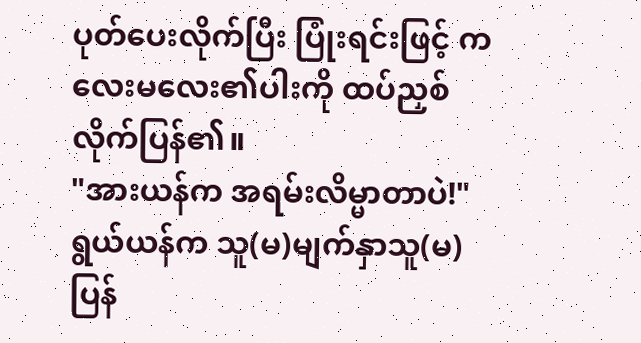ပုတ်ပေးလိုက်ပြီး ပြုံးရင်းဖြင့် ကလေးမလေး၏ပါးကို ထပ်ညှစ်လိုက်ပြန်၏။
"အားယန်က အရမ်းလိမ္မာတာပဲ!"
ရွယ်ယန်က သူ(မ)မျက်နှာသူ(မ)ပြန်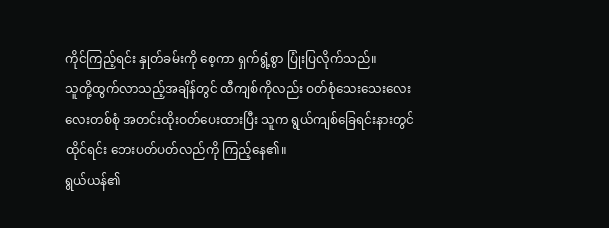ကိုင်ကြည့်ရင်း နှုတ်ခမ်းကို စေ့ကာ ရှက်ရွံ့စွာ ပြုံးပြလိုက်သည်။
သူတို့ထွက်လာသည့်အချိန်တွင် ထီကျစ်ကိုလည်း ဝတ်စုံသေးသေးလေးလေးတစ်စုံ အတင်းထိုးဝတ်ပေးထားပြီး သူက ရွယ်ကျစ်ခြေရင်းနားတွင် ထိုင်ရင်း ဘေးပတ်ပတ်လည်ကို ကြည့်နေ၏။
ရွယ်ယန်၏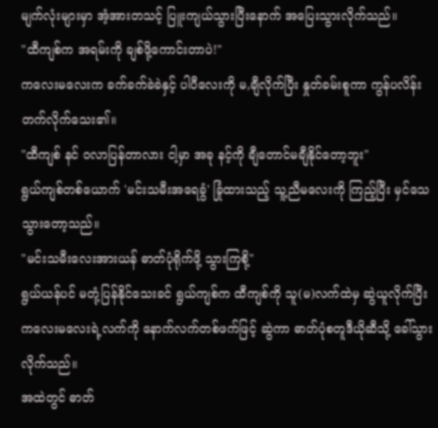မျက်လုံးများမှာ အံ့အားတသင့် ပြူးကျယ်သွားပြီးနောက် အပြေးသွားလိုက်သည်။
"ထီကျစ်က အရမ်းကို ချစ်ဖို့ကောင်းတာပဲ!"
ကလေးမလေးက ခက်ခက်ခဲခဲနှင့် ပါပီလေးကို မ,ချီလိုက်ပြီး နှုတ်ခမ်းစူကာ ကွန်ပလိန်းတက်လိုက်သေး၏။
"ထီကျစ် နင် ဝလာပြန်တာလား ငါ့မှာ အခု နင့်ကို ချီတောင်မချီနိုင်တော့ဘူး"
ရွယ်ကျစ်တစ်ယောက် 'မင်းသမီးအရေခွံ' ခြုံထားသည့် သူ့ညီမလေးကို ကြည့်ပြီး မှင်သေသွားတော့သည်။
"မင်းသမီးလေးအားယန် ဓာတ်ပုံရိုက်ဖို့ သွားကြစို့"
ရွယ်ယန်ပင် မတုံ့ပြန်နိုင်သေးခင် ရွယ်ကျစ်က ထီကျစ်ကို သူ(မ)လက်ထဲမှ ဆွဲယူလိုက်ပြီး ကလေးမလေးရဲ့လက်ကို နောက်လက်တစ်ဖက်ဖြင့် ဆွဲကာ ဓာတ်ပုံစတူဒီယိုဆီသို့ ခေါ်သွားလိုက်သည်။
အထဲတွင် ဓာတ်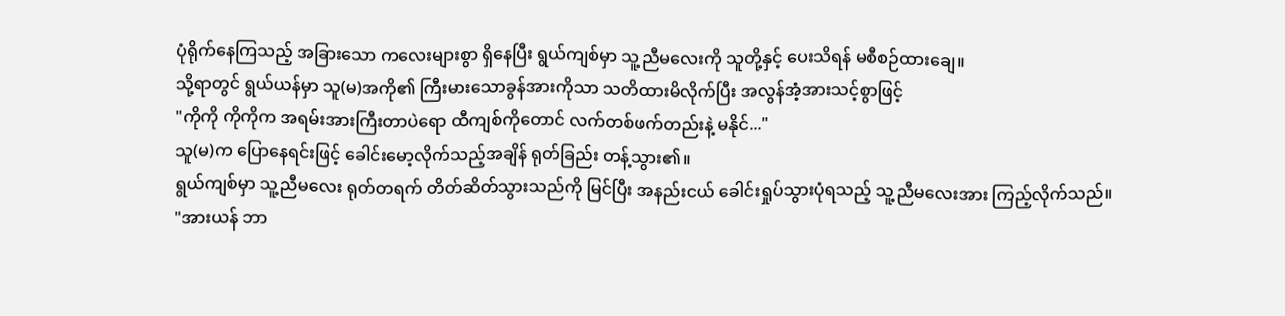ပုံရိုက်နေကြသည့် အခြားသော ကလေးများစွာ ရှိနေပြီး ရွယ်ကျစ်မှာ သူ့ညီမလေးကို သူတို့နှင့် ပေးသိရန် မစီစဉ်ထားချေ။
သို့ရာတွင် ရွယ်ယန်မှာ သူ(မ)အကို၏ ကြီးမားသောခွန်အားကိုသာ သတိထားမိလိုက်ပြီး အလွန်အံ့အားသင့်စွာဖြင့်
"ကိုကို ကိုကိုက အရမ်းအားကြီးတာပဲရော ထီကျစ်ကိုတောင် လက်တစ်ဖက်တည်းနဲ့ မနိုင်..."
သူ(မ)က ပြောနေရင်းဖြင့် ခေါင်းမော့လိုက်သည့်အချိန် ရုတ်ခြည်း တန့်သွား၏။
ရွယ်ကျစ်မှာ သူ့ညီမလေး ရုတ်တရက် တိတ်ဆိတ်သွားသည်ကို မြင်ပြီး အနည်းငယ် ခေါင်းရှုပ်သွားပုံရသည့် သူ့ညီမလေးအား ကြည့်လိုက်သည်။
"အားယန် ဘာ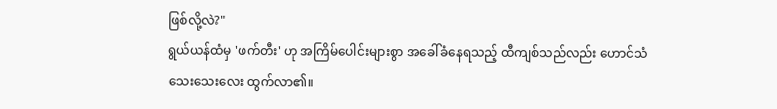ဖြစ်လို့လဲ?"
ရွယ်ယန်ထံမှ 'ဖက်တီး' ဟု အကြိမ်ပေါင်းများစွာ အခေါ်ခံနေရသည့် ထီကျစ်သည်လည်း ဟောင်သံသေးသေးလေး ထွက်လာ၏။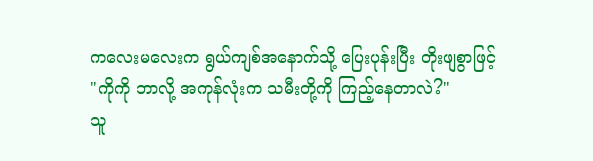ကလေးမလေးက ရွယ်ကျစ်အနောက်သို့ ပြေးပုန်းပြီး တိုးဖျစွာဖြင့်
"ကိုကို ဘာလို့ အကုန်လုံးက သမီးတို့ကို ကြည့်နေတာလဲ?"
သူ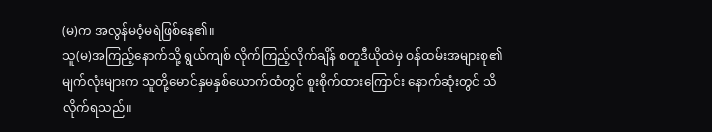(မ)က အလွန်မဝံ့မရဲဖြစ်နေ၏။
သူ(မ)အကြည့်နောက်သို့ ရွယ်ကျစ် လိုက်ကြည့်လိုက်ချိန် စတူဒီယိုထဲမှ ဝန်ထမ်းအများစု၏ မျက်လုံးများက သူတို့မောင်နှမနှစ်ယောက်ထံတွင် စူးစိုက်ထားကြောင်း နောက်ဆုံးတွင် သိလိုက်ရသည်။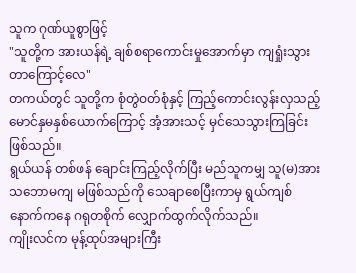သူက ဂုဏ်ယူစွာဖြင့်
"သူတို့က အားယန်ရဲ့ ချစ်စရာကောင်းမှုအောက်မှာ ကျရှုံးသွားတာကြောင့်လေ"
တကယ်တွင် သူတို့က စုံတွဲဝတ်စုံနှင့် ကြည့်ကောင်းလွန်းလှသည့် မောင်နှမနှစ်ယောက်ကြောင့် အံ့အားသင့် မှင်သေသွားကြခြင်းဖြစ်သည်။
ရွယ်ယန် တစ်ဖန် ချောင်းကြည့်လိုက်ပြီး မည်သူကမျှ သူ(မ)အား သဘောမကျ မဖြစ်သည်ကို သေချာစေပြီးကာမှ ရွယ်ကျစ်နောက်ကနေ ဂရုတစိုက် လျှောက်ထွက်လိုက်သည်။
ကျိုးလင်က မုန့်ထုပ်အများကြီး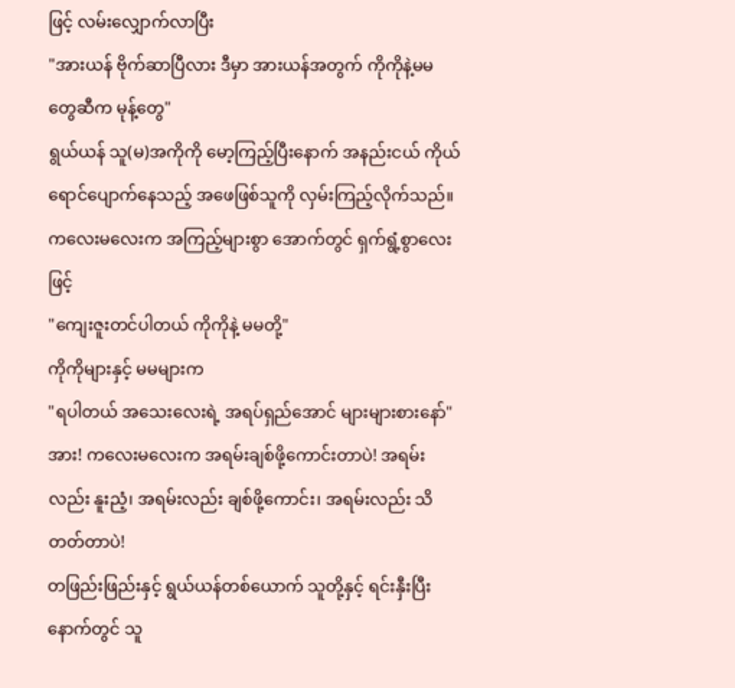ဖြင့် လမ်းလျှောက်လာပြီး
"အားယန် ဗိုက်ဆာပြီလား ဒီမှာ အားယန်အတွက် ကိုကိုနဲ့မမတွေဆီက မုန့်တွေ"
ရွယ်ယန် သူ(မ)အကိုကို မော့ကြည့်ပြီးနောက် အနည်းငယ် ကိုယ်ရောင်ပျောက်နေသည့် အဖေဖြစ်သူကို လှမ်းကြည့်လိုက်သည်။ ကလေးမလေးက အကြည့်များစွာ အောက်တွင် ရှက်ရွံ့စွာလေးဖြင့်
"ကျေးဇူးတင်ပါတယ် ကိုကိုနဲ့ မမတို့"
ကိုကိုများနှင့် မမများက
"ရပါတယ် အသေးလေးရဲ့ အရပ်ရှည်အောင် များများစားနော်" အား! ကလေးမလေးက အရမ်းချစ်ဖို့ကောင်းတာပဲ! အရမ်းလည်း နူးညံ့၊ အရမ်းလည်း ချစ်ဖို့ကောင်း၊ အရမ်းလည်း သိတတ်တာပဲ!
တဖြည်းဖြည်းနှင့် ရွယ်ယန်တစ်ယောက် သူတို့နှင့် ရင်းနှီးပြီးနောက်တွင် သူ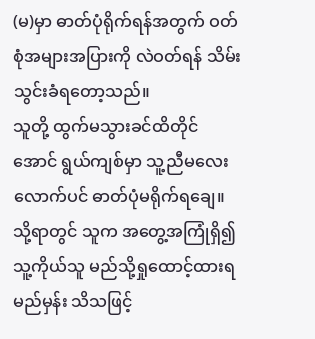(မ)မှာ ဓာတ်ပုံရိုက်ရန်အတွက် ဝတ်စုံအများအပြားကို လဲဝတ်ရန် သိမ်းသွင်းခံရတော့သည်။
သူတို့ ထွက်မသွားခင်ထိတိုင်အောင် ရွယ်ကျစ်မှာ သူ့ညီမလေးလောက်ပင် ဓာတ်ပုံမရိုက်ရချေ။ သို့ရာတွင် သူက အတွေ့အကြုံရှိ၍ သူ့ကိုယ်သူ မည်သို့ရှုထောင့်ထားရမည်မှန်း သိသဖြင့်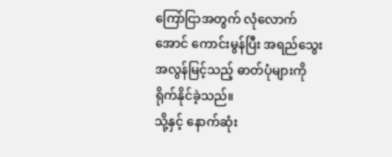ကြော်ငြာအတွက် လုံလောက်အောင် ကောင်းမွန်ပြီး အရည်သွေးအလွန်မြင့်သည့် ဓာတ်ပုံများကို ရိုက်နိုင်ခဲ့သည်။
သို့နှင့် နောက်ဆုံး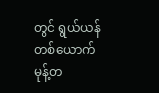တွင် ရွယ်ယန်တစ်ယောက် မုန့်တ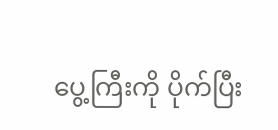ပွေ့ကြီးကို ပိုက်ပြီး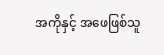အကိုနှင့် အဖေဖြစ်သူ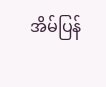အိမ်ပြန်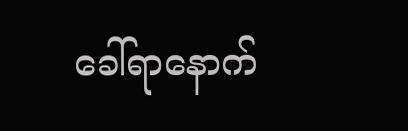ခေါ်ရာနောက်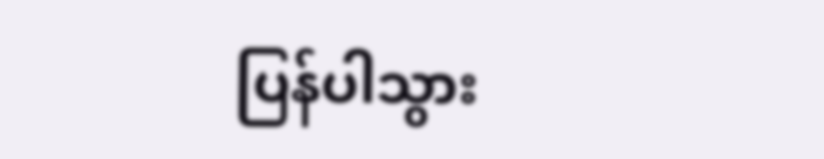ပြန်ပါသွား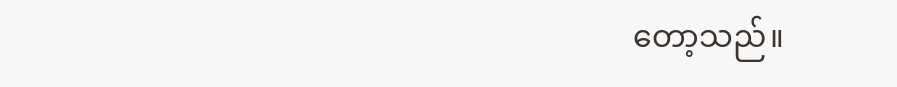တော့သည်။